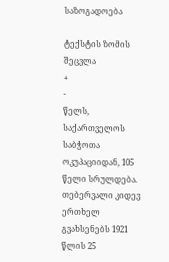საზოგადოება

ტექსტის ზომის შეცვლა
+
-
წელს, საქართველოს საბჭოთა ოკუპაციიდან, 105 წელი სრულდება. თებერვალი კიდევ ერთხელ გვახსენებს 1921 წლის 25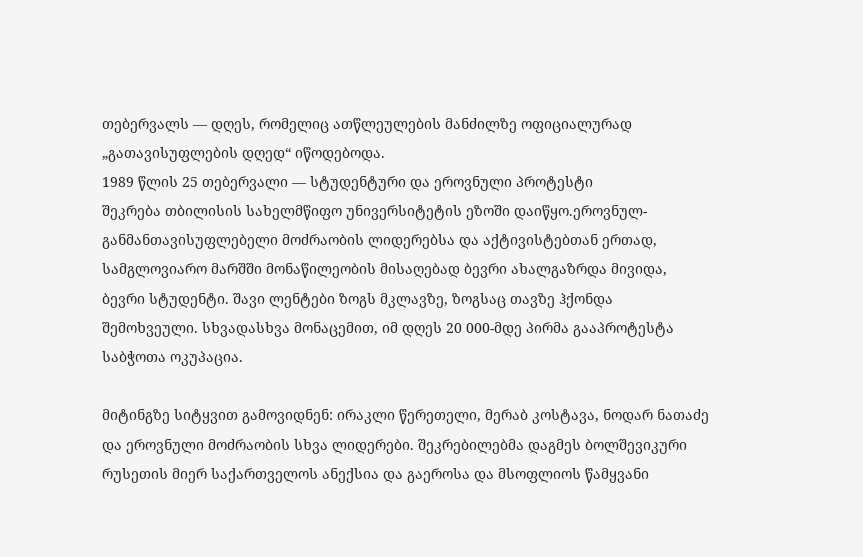თებერვალს — დღეს, რომელიც ათწლეულების მანძილზე ოფიციალურად „გათავისუფლების დღედ“ იწოდებოდა.
1989 წლის 25 თებერვალი — სტუდენტური და ეროვნული პროტესტი
შეკრება თბილისის სახელმწიფო უნივერსიტეტის ეზოში დაიწყო.ეროვნულ-განმანთავისუფლებელი მოძრაობის ლიდერებსა და აქტივისტებთან ერთად, სამგლოვიარო მარშში მონაწილეობის მისაღებად ბევრი ახალგაზრდა მივიდა, ბევრი სტუდენტი. შავი ლენტები ზოგს მკლავზე, ზოგსაც თავზე ჰქონდა შემოხვეული. სხვადასხვა მონაცემით, იმ დღეს 20 000-მდე პირმა გააპროტესტა საბჭოთა ოკუპაცია.

მიტინგზე სიტყვით გამოვიდნენ: ირაკლი წერეთელი, მერაბ კოსტავა, ნოდარ ნათაძე და ეროვნული მოძრაობის სხვა ლიდერები. შეკრებილებმა დაგმეს ბოლშევიკური რუსეთის მიერ საქართველოს ანექსია და გაეროსა და მსოფლიოს წამყვანი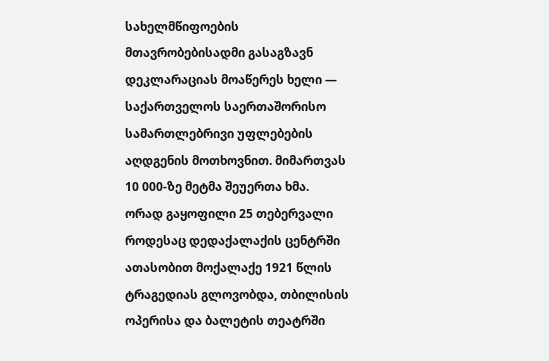სახელმწიფოების მთავრობებისადმი გასაგზავნ დეკლარაციას მოაწერეს ხელი — საქართველოს საერთაშორისო სამართლებრივი უფლებების აღდგენის მოთხოვნით. მიმართვას 10 000-ზე მეტმა შეუერთა ხმა.
ორად გაყოფილი 25 თებერვალი
როდესაც დედაქალაქის ცენტრში ათასობით მოქალაქე 1921 წლის ტრაგედიას გლოვობდა, თბილისის ოპერისა და ბალეტის თეატრში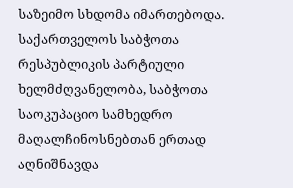საზეიმო სხდომა იმართებოდა. საქართველოს საბჭოთა რესპუბლიკის პარტიული ხელმძღვანელობა, საბჭოთა საოკუპაციო სამხედრო მაღალჩინოსნებთან ერთად აღნიშნავდა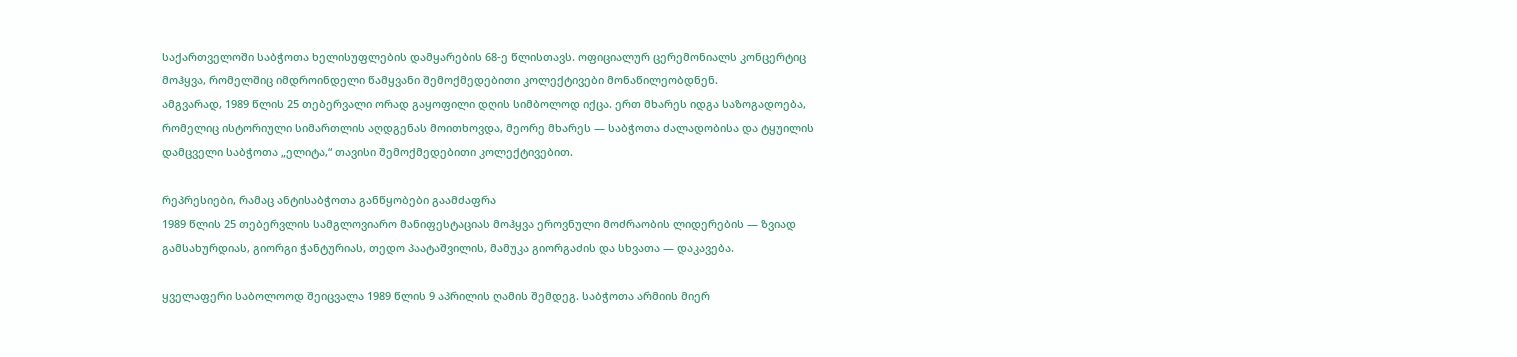საქართველოში საბჭოთა ხელისუფლების დამყარების 68-ე წლისთავს. ოფიციალურ ცერემონიალს კონცერტიც მოჰყვა, რომელშიც იმდროინდელი წამყვანი შემოქმედებითი კოლექტივები მონაწილეობდნენ.
ამგვარად, 1989 წლის 25 თებერვალი ორად გაყოფილი დღის სიმბოლოდ იქცა. ერთ მხარეს იდგა საზოგადოება, რომელიც ისტორიული სიმართლის აღდგენას მოითხოვდა, მეორე მხარეს — საბჭოთა ძალადობისა და ტყუილის დამცველი საბჭოთა „ელიტა,“ თავისი შემოქმედებითი კოლექტივებით.

რეპრესიები, რამაც ანტისაბჭოთა განწყობები გაამძაფრა
1989 წლის 25 თებერვლის სამგლოვიარო მანიფესტაციას მოჰყვა ეროვნული მოძრაობის ლიდერების — ზვიად გამსახურდიას, გიორგი ჭანტურიას, თედო პაატაშვილის, მამუკა გიორგაძის და სხვათა — დაკავება.

ყველაფერი საბოლოოდ შეიცვალა 1989 წლის 9 აპრილის ღამის შემდეგ. საბჭოთა არმიის მიერ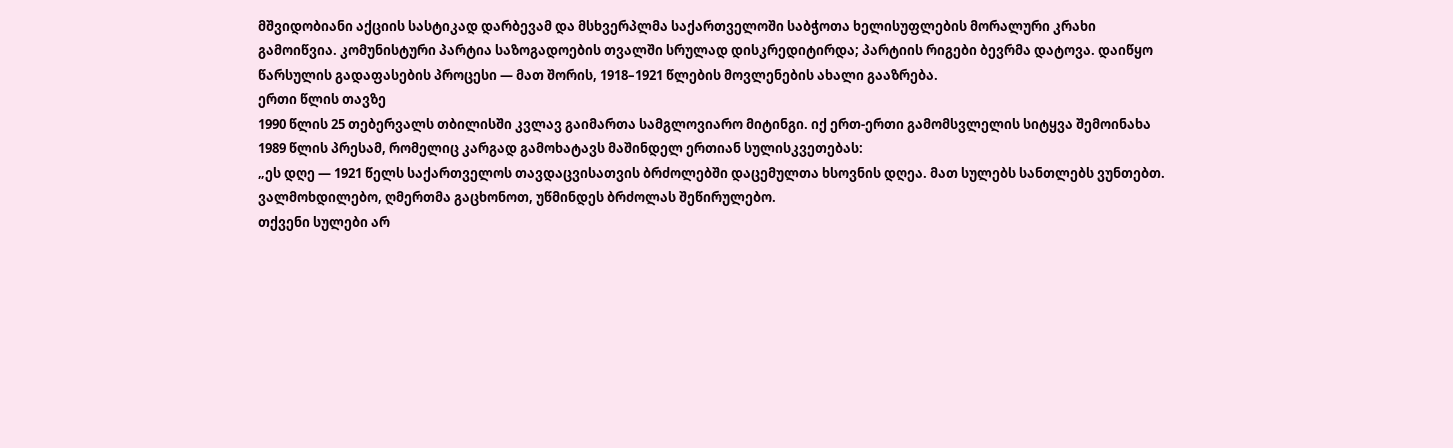მშვიდობიანი აქციის სასტიკად დარბევამ და მსხვერპლმა საქართველოში საბჭოთა ხელისუფლების მორალური კრახი გამოიწვია. კომუნისტური პარტია საზოგადოების თვალში სრულად დისკრედიტირდა; პარტიის რიგები ბევრმა დატოვა. დაიწყო წარსულის გადაფასების პროცესი — მათ შორის, 1918–1921 წლების მოვლენების ახალი გააზრება.
ერთი წლის თავზე
1990 წლის 25 თებერვალს თბილისში კვლავ გაიმართა სამგლოვიარო მიტინგი. იქ ერთ-ერთი გამომსვლელის სიტყვა შემოინახა 1989 წლის პრესამ, რომელიც კარგად გამოხატავს მაშინდელ ერთიან სულისკვეთებას:
„ეს დღე — 1921 წელს საქართველოს თავდაცვისათვის ბრძოლებში დაცემულთა ხსოვნის დღეა. მათ სულებს სანთლებს ვუნთებთ.
ვალმოხდილებო, ღმერთმა გაცხონოთ, უწმინდეს ბრძოლას შეწირულებო.
თქვენი სულები არ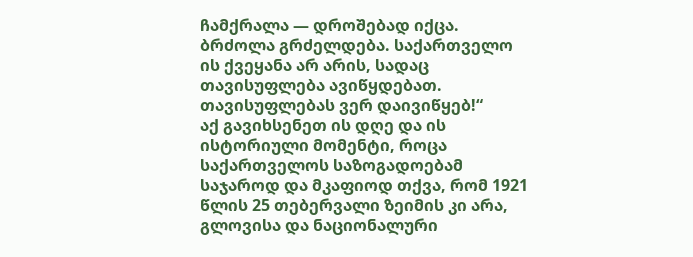ჩამქრალა — დროშებად იქცა.
ბრძოლა გრძელდება. საქართველო ის ქვეყანა არ არის, სადაც თავისუფლება ავიწყდებათ.
თავისუფლებას ვერ დაივიწყებ!“
აქ გავიხსენეთ ის დღე და ის ისტორიული მომენტი, როცა საქართველოს საზოგადოებამ საჯაროდ და მკაფიოდ თქვა, რომ 1921 წლის 25 თებერვალი ზეიმის კი არა, გლოვისა და ნაციონალური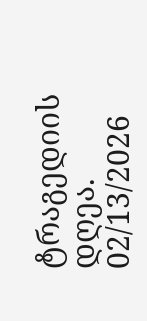ტრაგედიის დღეა.
02/13/2026